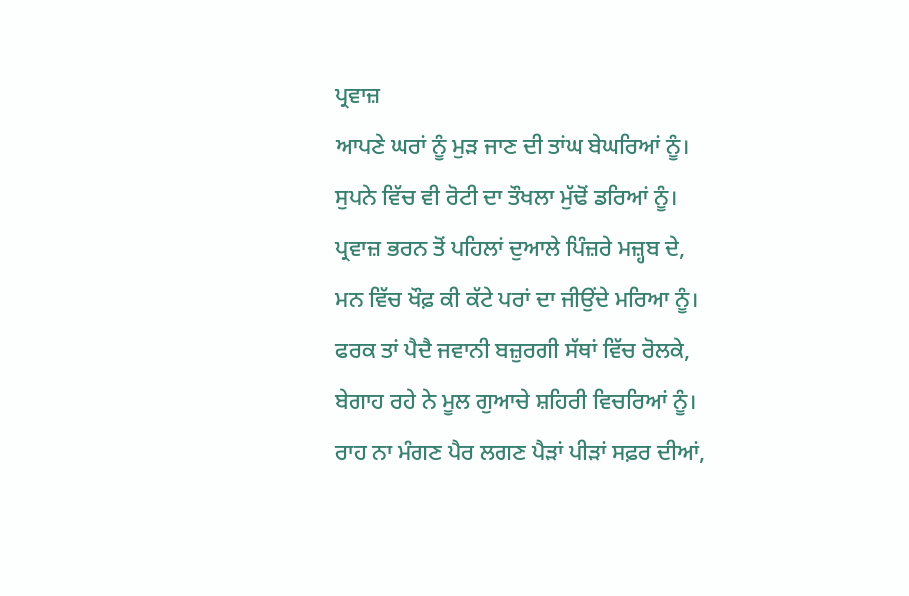ਪ੍ਰਵਾਜ਼
ਆਪਣੇ ਘਰਾਂ ਨੂੰ ਮੁੜ ਜਾਣ ਦੀ ਤਾਂਘ ਬੇਘਰਿਆਂ ਨੂੰ।
ਸੁਪਨੇ ਵਿੱਚ ਵੀ ਰੋਟੀ ਦਾ ਤੌਖਲਾ ਮੁੱਢੋਂ ਡਰਿਆਂ ਨੂੰ।
ਪ੍ਰਵਾਜ਼ ਭਰਨ ਤੋਂ ਪਹਿਲਾਂ ਦੁਆਲੇ ਪਿੰਜ਼ਰੇ ਮਜ਼੍ਹਬ ਦੇ,
ਮਨ ਵਿੱਚ ਖੌਫ਼ ਕੀ ਕੱਟੇ ਪਰਾਂ ਦਾ ਜੀਉਂਦੇ ਮਰਿਆ ਨੂੰ।
ਫਰਕ ਤਾਂ ਪੈਦੈ ਜਵਾਨੀ ਬਜ਼ੁਰਗੀ ਸੱਥਾਂ ਵਿੱਚ ਰੋਲਕੇ,
ਬੇਗਾਹ ਰਹੇ ਨੇ ਮੂਲ ਗੁਆਚੇ ਸ਼ਹਿਰੀ ਵਿਚਰਿਆਂ ਨੂੰ।
ਰਾਹ ਨਾ ਮੰਗਣ ਪੈਰ ਲਗਣ ਪੈੜਾਂ ਪੀੜਾਂ ਸਫ਼ਰ ਦੀਆਂ,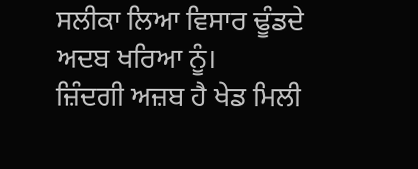ਸਲੀਕਾ ਲਿਆ ਵਿਸਾਰ ਢੂੰਡਦੇ ਅਦਬ ਖਰਿਆ ਨੂੰ।
ਜ਼ਿੰਦਗੀ ਅਜ਼ਬ ਹੈ ਖੇਡ ਮਿਲੀ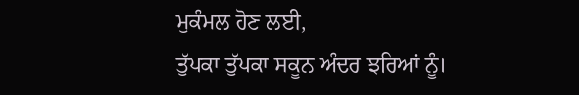ਮੁਕੰਮਲ ਹੋਣ ਲਈ,
ਤੁੱਪਕਾ ਤੁੱਪਕਾ ਸਕੂਨ ਅੰਦਰ ਝਰਿਆਂ ਨੂੰ।